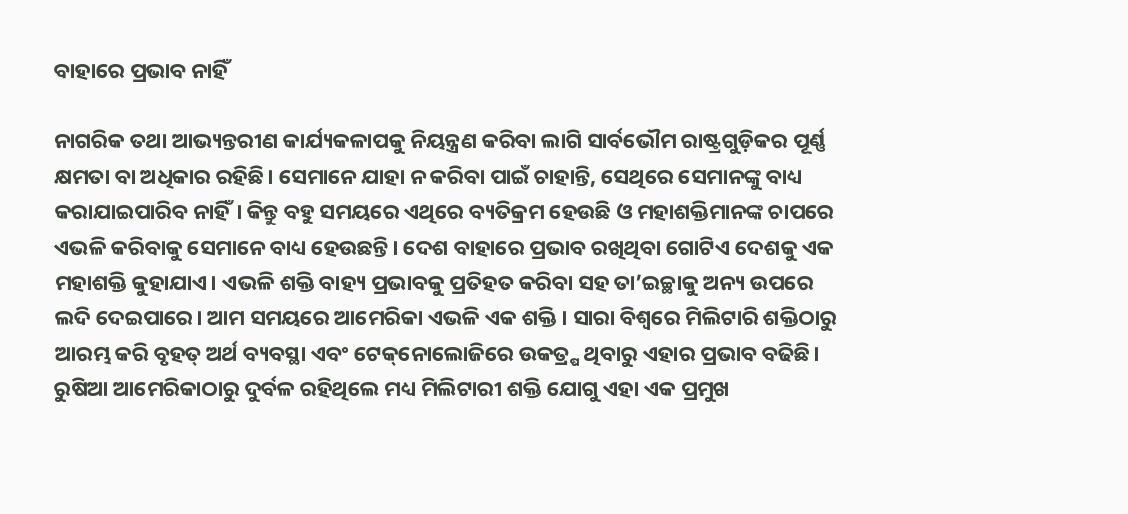ବାହାରେ ପ୍ରଭାବ ନାହିଁ

ନାଗରିକ ତଥା ଆଭ୍ୟନ୍ତରୀଣ କାର୍ଯ୍ୟକଳାପକୁ ନିୟନ୍ତ୍ରଣ କରିବା ଲାଗି ସାର୍ବଭୌମ ରାଷ୍ଟ୍ରଗୁଡ଼ିକର ପୂର୍ଣ୍ଣ କ୍ଷମତା ବା ଅଧିକାର ରହିଛି। ସେମାନେ ଯାହା ନ କରିବା ପାଇଁ ଚାହାନ୍ତି, ସେଥିରେ ସେମାନଙ୍କୁ ବାଧ୍ୟ କରାଯାଇପାରିବ ନାହିଁ। କିନ୍ତୁ ବହୁ ସମୟରେ ଏଥିରେ ବ୍ୟତିକ୍ରମ ହେଉଛି ଓ ମହାଶକ୍ତିମାନଙ୍କ ଚାପରେ ଏଭଳି କରିବାକୁ ସେମାନେ ବାଧ୍ୟ ହେଉଛନ୍ତି। ଦେଶ ବାହାରେ ପ୍ରଭାବ ରଖିଥିବା ଗୋଟିଏ ଦେଶକୁ ଏକ ମହାଶକ୍ତି କୁହାଯାଏ। ଏଭଳି ଶକ୍ତି ବାହ୍ୟ ପ୍ରଭାବକୁ ପ୍ରତିହତ କରିବା ସହ ତା’ଇଚ୍ଛାକୁ ଅନ୍ୟ ଉପରେ ଲଦି ଦେଇପାରେ। ଆମ ସମୟରେ ଆମେରିକା ଏଭଳି ଏକ ଶକ୍ତି । ସାରା ବିଶ୍ୱରେ ମିଲିଟାରି ଶକ୍ତିଠାରୁ ଆରମ୍ଭ କରି ବୃହତ୍‌ ଅର୍ଥ ବ୍ୟବସ୍ଥା ଏବଂ ଟେକ୍‌ନୋଲୋଜିରେ ଉକତ୍ର୍ଷ ଥିବାରୁ ଏହାର ପ୍ରଭାବ ବଢିଛି। ରୁଷିଆ ଆମେରିକାଠାରୁ ଦୁର୍ବଳ ରହିଥିଲେ ମଧ୍ୟ ମିଲିଟାରୀ ଶକ୍ତି ଯୋଗୁ ଏହା ଏକ ପ୍ରମୁଖ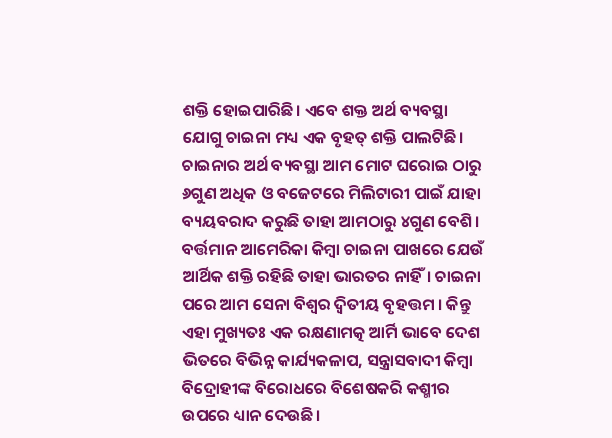ଶକ୍ତି ହୋଇପାରିଛି। ଏବେ ଶକ୍ତ ଅର୍ଥ ବ୍ୟବସ୍ଥା ଯୋଗୁ ଚାଇନା ମଧ୍ୟ ଏକ ବୃହତ୍‌ ଶକ୍ତି ପାଲଟିଛି। ଚାଇନାର ଅର୍ଥ ବ୍ୟବସ୍ଥା ଆମ ମୋଟ ଘରୋଇ ଠାରୁ ୬ଗୁଣ ଅଧିକ ଓ ବଜେଟରେ ମିଲିଟାରୀ ପାଇଁ ଯାହା ବ୍ୟୟବରାଦ କରୁଛି ତାହା ଆମଠାରୁ ୪ଗୁଣ ବେଶି। ବର୍ତ୍ତମାନ ଆମେରିକା କିମ୍ବା ଚାଇନା ପାଖରେ ଯେଉଁ ଆର୍ଥିକ ଶକ୍ତି ରହିଛି ତାହା ଭାରତର ନାହିଁ। ଚାଇନା ପରେ ଆମ ସେନା ବିଶ୍ୱର ଦ୍ୱିତୀୟ ବୃହତ୍ତମ । କିନ୍ତୁ ଏହା ମୁଖ୍ୟତଃ ଏକ ରକ୍ଷଣାମତ୍କ ଆର୍ମି ଭାବେ ଦେଶ ଭିତରେ ବିଭିନ୍ନ କାର୍ଯ୍ୟକଳାପ, ସନ୍ତ୍ରାସବାଦୀ କିମ୍ବା ବିଦ୍ରୋହୀଙ୍କ ବିରୋଧରେ ବିଶେଷକରି କଶ୍ମୀର ଉପରେ ଧ୍ୟାନ ଦେଉଛି।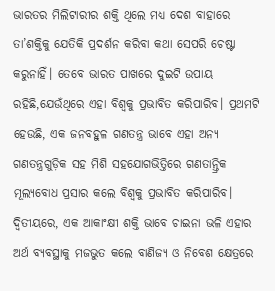ଭାରତର ମିଲିଟାରୀର ଶକ୍ତି ଥିଲେ ମଧ୍ୟ ଦେଶ ବାହାରେ ତା’ଶକ୍ତିକୁ ଯେତିକି ପ୍ରଦର୍ଶନ କରିବା କଥା ସେପରି ଚେଷ୍ଟା କରୁନାହିଁ। ତେବେ ଭାରତ ପାଖରେ ଦୁଇଟି ଉପାୟ ରହିଛି,ଯେଉଁଥିରେ ଏହା ବିଶ୍ୱକୁ ପ୍ରଭାବିତ କରିପାରିବ। ପ୍ରଥମଟି ହେଉଛି, ଏକ ଜନବହୁଳ ଗଣତନ୍ତ୍ର ଭାବେ ଏହା ଅନ୍ୟ ଗଣତନ୍ତ୍ରଗୁଡ଼ିକ ସହ ମିଶି ସହଯୋଗଭିତ୍ତିରେ ଗଣତାନ୍ତ୍ରିକ ମୂଲ୍ୟବୋଧ ପ୍ରସାର କଲେ ବିଶ୍ୱକୁ ପ୍ରଭାବିତ କରିପାରିବ। ଦ୍ୱିତୀୟରେ, ଏକ ଆକାଂକ୍ଷୀ ଶକ୍ତି ଭାବେ ଚାଇନା ଭଳି ଏହାର ଅର୍ଥ ବ୍ୟବସ୍ଥାକୁ ମଜଭୁତ କଲେ ବାଣିଜ୍ୟ ଓ ନିବେଶ କ୍ଷେତ୍ରରେ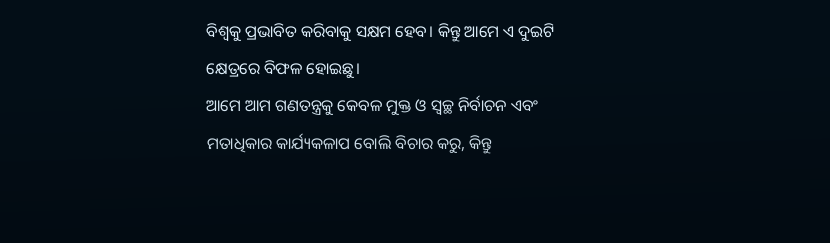ବିଶ୍ୱକୁ ପ୍ରଭାବିତ କରିବାକୁ ସକ୍ଷମ ହେବ। କିନ୍ତୁ ଆମେ ଏ ଦୁଇଟି କ୍ଷେତ୍ରରେ ବିଫଳ ହୋଇଛୁ।
ଆମେ ଆମ ଗଣତନ୍ତ୍ରକୁ କେବଳ ମୁକ୍ତ ଓ ସ୍ବଚ୍ଛ ନିର୍ବାଚନ ଏବଂ ମତାଧିକାର କାର୍ଯ୍ୟକଳାପ ବୋଲି ବିଚାର କରୁ, କିନ୍ତୁ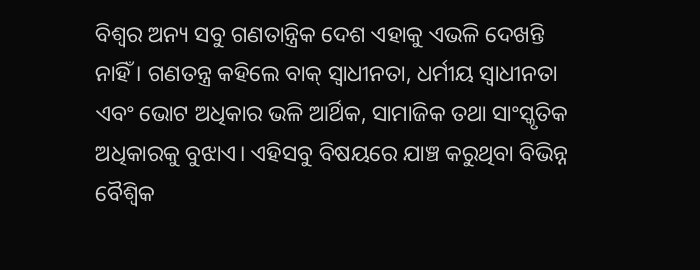ବିଶ୍ୱର ଅନ୍ୟ ସବୁ ଗଣତାନ୍ତ୍ରିକ ଦେଶ ଏହାକୁ ଏଭଳି ଦେଖନ୍ତି ନାହିଁ । ଗଣତନ୍ତ୍ର କହିଲେ ବାକ୍‌ ସ୍ବାଧୀନତା, ଧର୍ମୀୟ ସ୍ବାଧୀନତା ଏବଂ ଭୋଟ ଅଧିକାର ଭଳି ଆର୍ଥିକ, ସାମାଜିକ ତଥା ସାଂସ୍କୃତିକ ଅଧିକାରକୁ ବୁଝାଏ। ଏହିସବୁ ବିଷୟରେ ଯାଞ୍ଚ କରୁଥିବା ବିଭିନ୍ନ ବୈଶ୍ୱିକ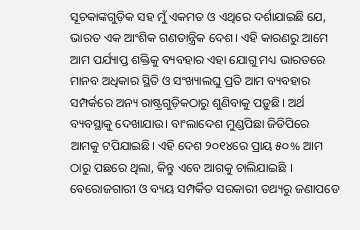ସୂଚକାଙ୍କଗୁଡ଼ିକ ସହ ମୁଁ ଏକମତ ଓ ଏଥିରେ ଦର୍ଶାଯାଇଛି ଯେ, ଭାରତ ଏକ ଆଂଶିକ ଗଣତାନ୍ତ୍ରିକ ଦେଶ। ଏହି କାରଣରୁ ଆମେ ଆମ ପର୍ଯ୍ୟାପ୍ତ ଶକ୍ତିକୁ ବ୍ୟବହାର ଏହା ଯୋଗୁ ମଧ୍ୟ ଭାରତରେ ମାନବ ଅଧିକାର ସ୍ଥିତି ଓ ସଂଖ୍ୟାଲଘୁ ପ୍ରତି ଆମ ବ୍ୟବହାର ସମ୍ପର୍କରେ ଅନ୍ୟ ରାଷ୍ଟ୍ରଗୁଡ଼ିକଠାରୁ ଶୁଣିବାକୁ ପଡ଼ୁଛି। ଅର୍ଥ ବ୍ୟବସ୍ଥାକୁ ଦେଖାଯାଉ। ବାଂଲାଦେଶ ମୁଣ୍ଡପିଛା ଜିଡିପିରେ ଆମକୁ ଟପିଯାଇଛି। ଏହି ଦେଶ ୨୦୧୪ରେ ପ୍ରାୟ ୫୦% ଆମ ଠାରୁ ପଛରେ ଥିଲା, କିନ୍ତୁ ଏବେ ଆଗକୁ ଚାଲିଯାଇଛି । ବେରୋଜଗାରୀ ଓ ବ୍ୟୟ ସମ୍ପର୍କିତ ସରକାରୀ ତଥ୍ୟରୁ ଜଣାପଡେ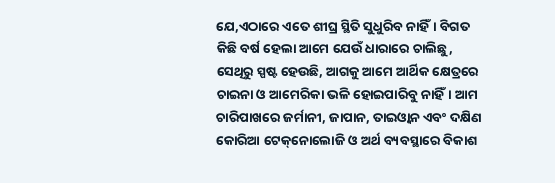ଯେ,ଏଠାରେ ଏତେ ଶୀଘ୍ର ସ୍ଥିତି ସୁଧୁରିବ ନାହିଁ। ବିଗତ କିଛି ବର୍ଷ ହେଲା ଆମେ ଯେଉଁ ଧାରାରେ ଚାଲିଛୁ, ସେଥିରୁ ସ୍ପଷ୍ଟ ହେଉଛି, ଆଗକୁ ଆମେ ଆର୍ଥିକ କ୍ଷେତ୍ରରେ ଚାଇନା ଓ ଆମେରିକା ଭଳି ହୋଇପାରିବୁ ନାହିଁ। ଆମ ଚାରିପାଖରେ ଜର୍ମାନୀ, ଜାପାନ, ତାଇଓ୍ବାନ ଏବଂ ଦକ୍ଷିଣ କୋରିଆ ଟେକ୍‌ନୋଲୋଜି ଓ ଅର୍ଥ ବ୍ୟବସ୍ଥାରେ ବିକାଶ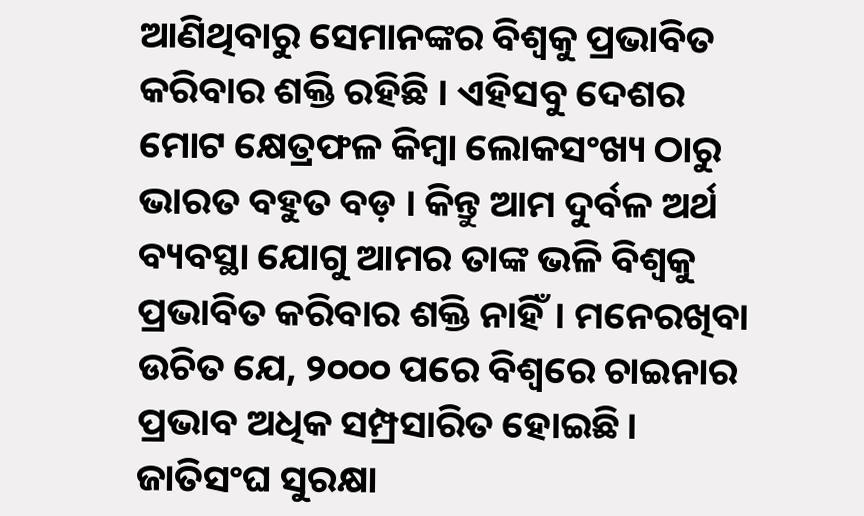ଆଣିଥିବାରୁ ସେମାନଙ୍କର ବିଶ୍ୱକୁ ପ୍ରଭାବିତ କରିବାର ଶକ୍ତି ରହିଛି । ଏହିସବୁ ଦେଶର ମୋଟ କ୍ଷେତ୍ରଫଳ କିମ୍ବା ଲୋକସଂଖ୍ୟ ଠାରୁ ଭାରତ ବହୁତ ବଡ଼ । କିନ୍ତୁ ଆମ ଦୁର୍ବଳ ଅର୍ଥ ବ୍ୟବସ୍ଥା ଯୋଗୁ ଆମର ତାଙ୍କ ଭଳି ବିଶ୍ୱକୁ ପ୍ରଭାବିତ କରିବାର ଶକ୍ତି ନାହିଁ। ମନେରଖିବା ଉଚିତ ଯେ, ୨୦୦୦ ପରେ ବିଶ୍ୱରେ ଚାଇନାର ପ୍ରଭାବ ଅଧିକ ସମ୍ପ୍ରସାରିତ ହୋଇଛି। ଜାତିସଂଘ ସୁରକ୍ଷା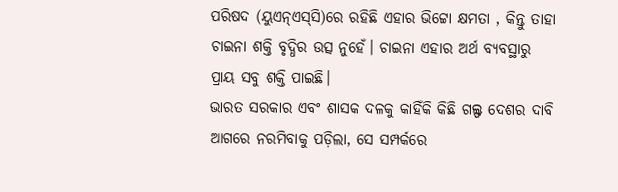ପରିଷଦ (ୟୁଏନ୍‌ଏସ୍‌ସି)ରେ ରହିଛି ଏହାର ଭିଟ୍ଟୋ କ୍ଷମତା , କିନ୍ତୁ ତାହା ଚାଇନା ଶକ୍ତି ବୃଦ୍ଧିର ଉତ୍ସ ନୁହେଁ। ଚାଇନା ଏହାର ଅର୍ଥ ବ୍ୟବସ୍ଥାରୁ ପ୍ରାୟ ସବୁ ଶକ୍ତି ପାଇଛି।
ଭାରତ ସରକାର ଏବଂ ଶାସକ ଦଳକୁ କାହିଁକି କିଛି ଗଲ୍ଫ ଦେଶର ଦାବି ଆଗରେ ନରମିବାକୁ ପଡ଼ିଲା, ସେ ସମ୍ପର୍କରେ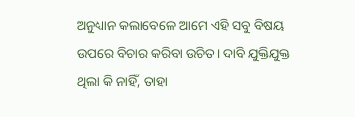ଅନୁଧ୍ୟାନ କଲାବେଳେ ଆମେ ଏହି ସବୁ ବିଷୟ ଉପରେ ବିଚାର କରିବା ଉଚିତ। ଦାବି ଯୁକ୍ତିଯୁକ୍ତ ଥିଲା କି ନାହିଁ, ତାହା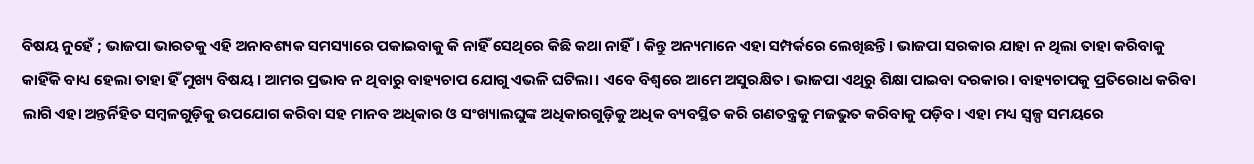ବିଷୟ ନୁହେଁ ; ଭାଜପା ଭାରତକୁ ଏହି ଅନାବଶ୍ୟକ ସମସ୍ୟାରେ ପକାଇବାକୁ କି ନାହିଁ ସେଥିରେ କିଛି କଥା ନାହିଁ। କିନ୍ତୁ ଅନ୍ୟମାନେ ଏହା ସମ୍ପର୍କରେ ଲେଖିଛନ୍ତି। ଭାଜପା ସରକାର ଯାହା ନ ଥିଲା ତାହା କରିବାକୁ କାହିଁକି ବାଧ୍ୟ ହେଲା ତାହା ହିଁ ମୁଖ୍ୟ ବିଷୟ। ଆମର ପ୍ରଭାବ ନ ଥିବାରୁ ବାହ୍ୟଚାପ ଯୋଗୁ ଏଭଳି ଘଟିଲା। ଏବେ ବିଶ୍ୱରେ ଆମେ ଅସୁରକ୍ଷିତ। ଭାଜପା ଏଥିରୁ ଶିକ୍ଷା ପାଇବା ଦରକାର। ବାହ୍ୟଚାପକୁ ପ୍ରତିରୋଧ କରିବା ଲାଗି ଏହା ଅନ୍ତର୍ନିହିତ ସମ୍ବଳଗୁଡ଼ିକୁ ଉପଯୋଗ କରିବା ସହ ମାନବ ଅଧିକାର ଓ ସଂଖ୍ୟାଲଘୁଙ୍କ ଅଧିକାରଗୁଡ଼ିକୁ ଅଧିକ ବ୍ୟବସ୍ଥିତ କରି ଗଣତନ୍ତ୍ରକୁ ମଜଭୁତ କରିବାକୁ ପଡ଼ିବ। ଏହା ମଧ୍ୟ ସ୍ବଳ୍ପ ସମୟରେ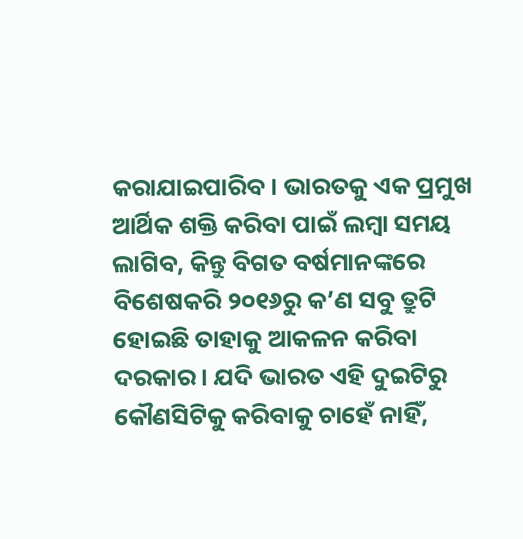କରାଯାଇପାରିବ। ଭାରତକୁ ଏକ ପ୍ରମୁଖ ଆର୍ଥିକ ଶକ୍ତି କରିବା ପାଇଁ ଲମ୍ବା ସମୟ ଲାଗିବ, କିନ୍ତୁ ବିଗତ ବର୍ଷମାନଙ୍କରେ ବିଶେଷକରି ୨୦୧୬ରୁ କ’ଣ ସବୁ ତ୍ରୁଟି ହୋଇଛି ତାହାକୁ ଆକଳନ କରିବା ଦରକାର। ଯଦି ଭାରତ ଏହି ଦୁଇଟିରୁ କୌଣସିଟିକୁ କରିବାକୁ ଚାହେଁ ନାହିଁ,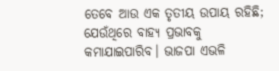ତେବେ ଆଉ ଏକ ତୃତୀୟ ଉପାୟ ରହିଛି; ଯେଉଁଥିରେ ବାହ୍ୟ ପ୍ରଭାବକୁ କମାଯାଇପାରିବ। ଭାଜପା ଏଭଳି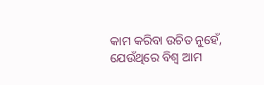କାମ କରିବା ଉଚିତ ନୁହେଁ, ଯେଉଁଥିରେ ବିଶ୍ୱ ଆମ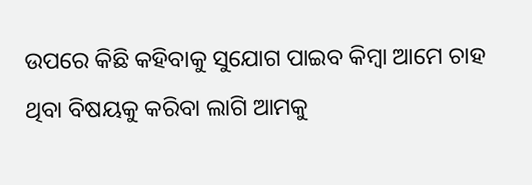ଉପରେ କିଛି କହିବାକୁ ସୁଯୋଗ ପାଇବ କିମ୍ବା ଆମେ ଚାହ ଥିବା ବିଷୟକୁ କରିବା ଲାଗି ଆମକୁ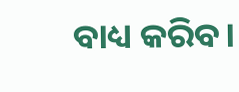ବାଧ୍ୟ କରିବ।